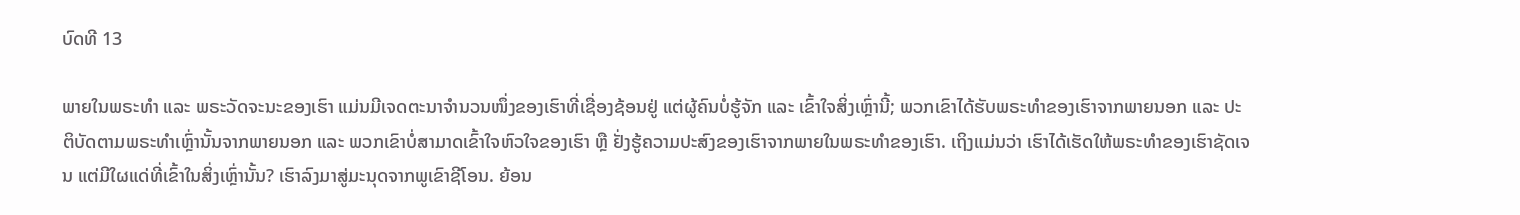ບົດທີ 13

ພາຍໃນພຣະທໍາ ແລະ ພຣະວັດຈະນະຂອງເຮົາ ແມ່ນມີເຈດຕະນາຈໍານວນໜຶ່ງຂອງເຮົາທີ່ເຊື່ອງຊ້ອນຢູ່ ແຕ່ຜູ້ຄົນບໍ່ຮູ້ຈັກ ແລະ ເຂົ້າໃຈສິ່ງເຫຼົ່ານີ້; ພວກເຂົາໄດ້ຮັບພຣະທໍາຂອງເຮົາຈາກພາຍນອກ ແລະ ປະຕິບັດຕາມພຣະທໍາເຫຼົ່ານັ້ນຈາກພາຍນອກ ແລະ ພວກເຂົາບໍ່ສາມາດເຂົ້າໃຈຫົວໃຈຂອງເຮົາ ຫຼື ຢັ່ງຮູ້ຄວາມປະສົງຂອງເຮົາຈາກພາຍໃນພຣະທໍາຂອງເຮົາ. ເຖິງແມ່ນວ່າ ເຮົາໄດ້ເຮັດໃຫ້ພຣະທໍາຂອງເຮົາຊັດເຈນ ແຕ່ມີໃຜແດ່ທີ່ເຂົ້າໃນສິ່ງເຫຼົ່ານັ້ນ? ເຮົາລົງມາສູ່ມະນຸດຈາກພູເຂົາຊີໂອນ. ຍ້ອນ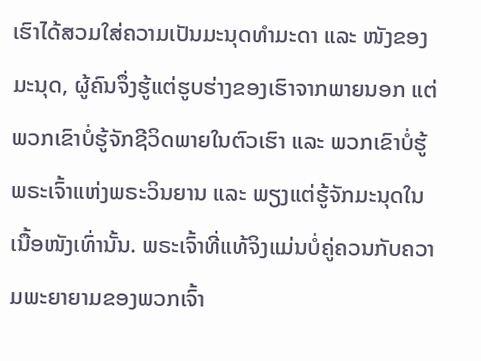ເຮົາໄດ້ສວມໃສ່ຄວາມເປັນມະນຸດທໍາມະດາ ແລະ ໜັງຂອງມະນຸດ, ຜູ້ຄົນຈຶ່ງຮູ້ແຕ່ຮູບຮ່າງຂອງເຮົາຈາກພາຍນອກ ແຕ່ພວກເຂົາບໍ່ຮູ້ຈັກຊີວິດພາຍໃນຕົວເຮົາ ແລະ ພວກເຂົາບໍ່ຮູ້ພຣະເຈົ້າແຫ່ງພຣະວິນຍານ ແລະ ພຽງແຕ່ຮູ້ຈັກມະນຸດໃນເນື້ອໜັງເທົ່ານັ້ນ. ພຣະເຈົ້າທີ່ແທ້ຈິງແມ່ນບໍ່ຄູ່ຄວນກັບຄວາມພະຍາຍາມຂອງພວກເຈົ້າ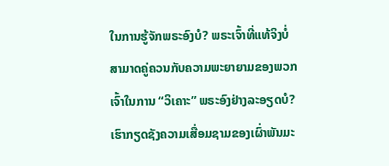ໃນການຮູ້ຈັກພຣະອົງບໍ? ພຣະເຈົ້າທີ່ແທ້ຈິງບໍ່ສາມາດຄູ່ຄວນກັບຄວາມພະຍາຍາມຂອງພວກເຈົ້າໃນການ “ວິເຄາະ” ພຣະອົງຢ່າງລະອຽດບໍ? ເຮົາກຽດຊັງຄວາມເສື່ອມຊາມຂອງເຜົ່າພັນມະ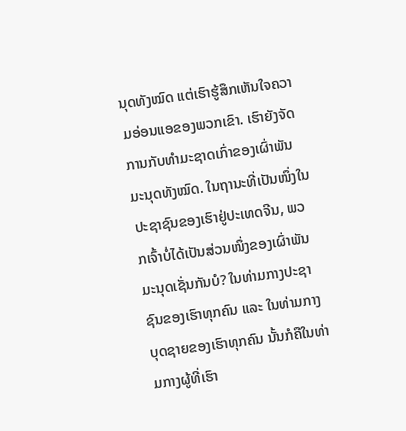ນຸດທັງໝົດ ແຕ່ເຮົາຮູ້ສຶກເຫັນໃຈຄວາມອ່ອນແອຂອງພວກເຂົາ. ເຮົາຍັງຈັດການກັບທໍາມະຊາດເກົ່າຂອງເຜົ່າພັນມະນຸດທັງໝົດ. ໃນຖານະທີ່ເປັນໜຶ່ງໃນປະຊາຊົນຂອງເຮົາຢູ່ປະເທດຈີນ, ພວກເຈົ້າບໍ່ໄດ້ເປັນສ່ວນໜຶ່ງຂອງເຜົ່າພັນມະນຸດເຊັ່ນກັນບໍ? ໃນທ່າມກາງປະຊາຊົນຂອງເຮົາທຸກຄົນ ແລະ ໃນທ່າມກາງບຸດຊາຍຂອງເຮົາທຸກຄົນ ນັ້ນກໍຄືໃນທ່າມກາງຜູ້ທີ່ເຮົາ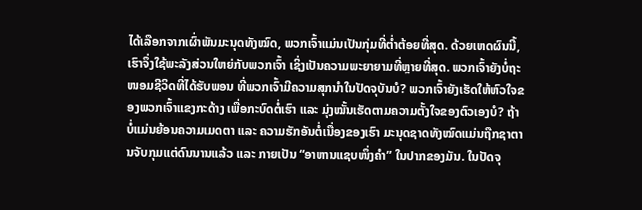ໄດ້ເລືອກຈາກເຜົ່າພັນມະນຸດທັງໝົດ, ພວກເຈົ້າແມ່ນເປັນກຸ່ມທີ່ຕໍ່າຕ້ອຍທີ່ສຸດ. ດ້ວຍເຫດຜົນນີ້, ເຮົາຈຶ່ງໃຊ້ພະລັງສ່ວນໃຫຍ່ກັບພວກເຈົ້າ ເຊິ່ງເປັນຄວາມພະຍາຍາມທີ່ຫຼາຍທີ່ສຸດ. ພວກເຈົ້າຍັງບໍ່ຖະໜອມຊີວິດທີ່ໄດ້ຮັບພອນ ທີ່ພວກເຈົ້າມີຄວາມສຸກນໍາໃນປັດຈຸບັນບໍ? ພວກເຈົ້າຍັງເຮັດໃຫ້ຫົວໃຈຂອງພວກເຈົ້າແຂງກະດ້າງ ເພື່ອກະບົດຕໍ່ເຮົາ ແລະ ມຸ່ງໝັ້ນເຮັດຕາມຄວາມຕັ້ງໃຈຂອງຕົວເອງບໍ? ຖ້າບໍ່ແມ່ນຍ້ອນຄວາມເມດຕາ ແລະ ຄວາມຮັກອັນຕໍ່ເນື່ອງຂອງເຮົາ ມະນຸດຊາດທັງໝົດແມ່ນຖືກຊາຕານຈັບກຸມແຕ່ດົນນານແລ້ວ ແລະ ກາຍເປັນ “ອາຫານແຊບໜຶ່ງຄໍາ” ໃນປາກຂອງມັນ. ໃນປັດຈຸ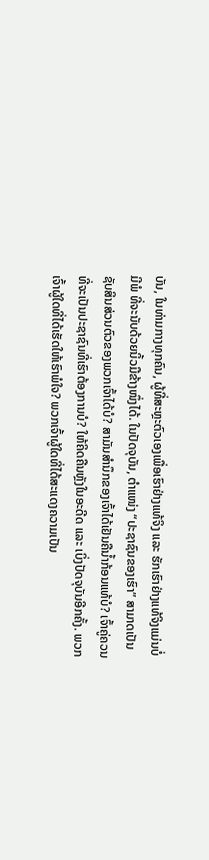ບັນ, ໃນທ່າມກາງທຸກຄົນ, ຜູ້ທີ່ສະຫຼະຕົວເອງເພື່ອເຮົາຢ່າງແທ້ຈິງ ແລະ ຮັກເຮົາຢ່າງແທ້ຈິງແມ່ນບໍ່ມີພໍ ທີ່ຈະນັບດ້ວຍນິ້ວມືຂ້າງໜຶ່ງໄດ້. ໃນປັດຈຸບັນ, ຕໍາແໜ່ງ “ປະຊາຊົນຂອງເຮົາ” ສາມາດເປັນຊັບສິນສ່ວນຕົວຂອງພວກເຈົ້າໄດ້ບໍ? ສາມັນສໍານຶກຂອງເຈົ້າໄດ້ເຢັນຄືນໍ້າກ້ອນແທ້ບໍ? ເຈົ້າຄູ່ຄວນທີ່ຈະເປັນປະຊາຊົນທີ່ເຮົາຕ້ອງການບໍ? ໃຫ້ຄິດຄືນຫຼັງໃນອະດີດ ແລະ ເບິ່ງປັດຈຸບັນອີກຄັ້ງ. ພວກເຈົ້າຜູ້ໃດທີ່ໄດ້ເຮັດໃຫ້ເຮົາພໍໃຈ? ພວກເຈົ້າຜູ້ໃດທີ່ໄດ້ສະແດງຄວາມເປັນ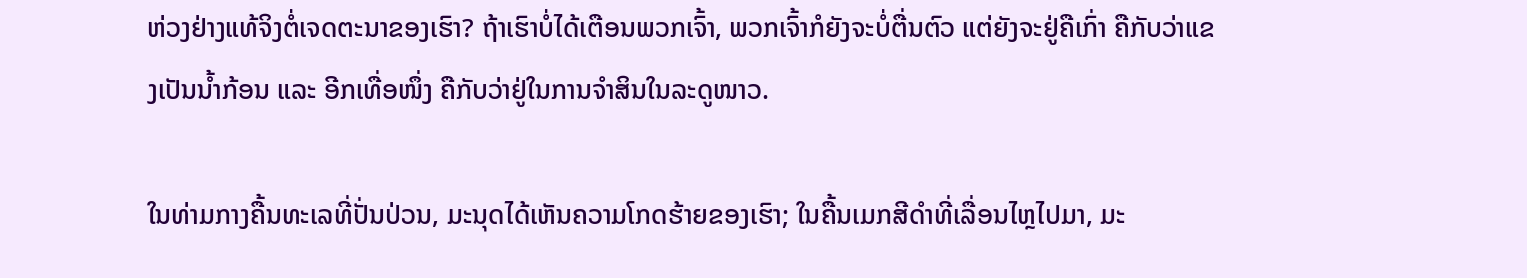ຫ່ວງຢ່າງແທ້ຈິງຕໍ່ເຈດຕະນາຂອງເຮົາ? ຖ້າເຮົາບໍ່ໄດ້ເຕືອນພວກເຈົ້າ, ພວກເຈົ້າກໍຍັງຈະບໍ່ຕື່ນຕົວ ແຕ່ຍັງຈະຢູ່ຄືເກົ່າ ຄືກັບວ່າແຂງເປັນນໍ້າກ້ອນ ແລະ ອີກເທື່ອໜຶ່ງ ຄືກັບວ່າຢູ່ໃນການຈໍາສິນໃນລະດູໜາວ.

ໃນທ່າມກາງຄື້ນທະເລທີ່ປັ່ນປ່ວນ, ມະນຸດໄດ້ເຫັນຄວາມໂກດຮ້າຍຂອງເຮົາ; ໃນຄື້ນເມກສີດໍາທີ່ເລື່ອນໄຫຼໄປມາ, ມະ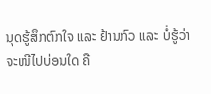ນຸດຮູ້ສຶກຕົກໃຈ ແລະ ຢ້ານກົວ ແລະ ບໍ່ຮູ້ວ່າ ຈະໜີໄປບ່ອນໃດ ຄື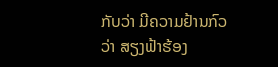ກັບວ່າ ມີຄວາມຢ້ານກົວວ່າ ສຽງຟ້າຮ້ອງ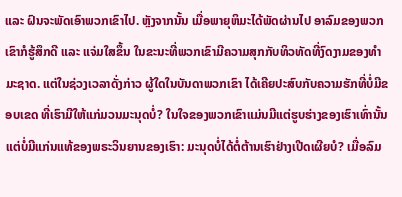ແລະ ຝົນຈະພັດເອົາພວກເຂົາໄປ. ຫຼັງຈາກນັ້ນ ເມື່ອພາຍຸຫິມະໄດ້ພັດຜ່ານໄປ ອາລົມຂອງພວກເຂົາກໍຮູ້ສຶກດີ ແລະ ແຈ່ມໃສຂຶ້ນ ໃນຂະນະທີ່ພວກເຂົາມີຄວາມສຸກກັບທິວທັດທີ່ງົດງາມຂອງທໍາມະຊາດ. ແຕ່ໃນຊ່ວງເວລາດັ່ງກ່າວ ຜູ້ໃດໃນບັນດາພວກເຂົາ ໄດ້ເຄີຍປະສົບກັບຄວາມຮັກທີ່ບໍ່ມີຂອບເຂດ ທີ່ເຮົາມີໃຫ້ແກ່ມວນມະນຸດບໍ່? ໃນໃຈຂອງພວກເຂົາແມ່ນມີແຕ່ຮູບຮ່າງຂອງເຮົາເທົ່ານັ້ນ ແຕ່ບໍ່ມີແກ່ນແທ້ຂອງພຣະວິນຍານຂອງເຮົາ: ມະນຸດບໍ່ໄດ້ຕໍ່ຕ້ານເຮົາຢ່າງເປີດເຜີຍບໍ? ເມື່ອລົມ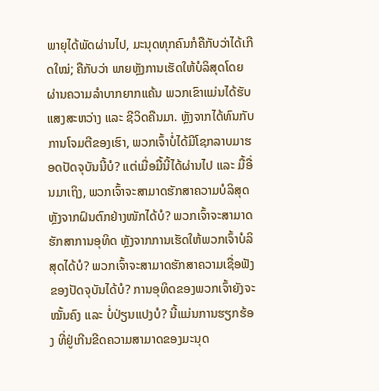ພາຍຸໄດ້ພັດຜ່ານໄປ, ມະນຸດທຸກຄົນກໍຄືກັບວ່າໄດ້ເກີດໃໝ່; ຄືກັບວ່າ ພາຍຫຼັງການເຮັດໃຫ້ບໍລິສຸດໂດຍຜ່ານຄວາມລໍາບາກຍາກແຄ້ນ ພວກເຂົາແມ່ນໄດ້ຮັບແສງສະຫວ່າງ ແລະ ຊີວິດຄືນມາ. ຫຼັງຈາກໄດ້ທົນກັບການໂຈມຕີຂອງເຮົາ, ພວກເຈົ້າບໍ່ໄດ້ມີໂຊກລາບມາຮອດປັດຈຸບັນນີ້ບໍ? ແຕ່ເມື່ອມື້ນີ້ໄດ້ຜ່ານໄປ ແລະ ມື້ອື່ນມາເຖິງ, ພວກເຈົ້າຈະສາມາດຮັກສາຄວາມບໍລິສຸດ ຫຼັງຈາກຝົນຕົກຢ່າງໜັກໄດ້ບໍ? ພວກເຈົ້າຈະສາມາດຮັກສາການອຸທິດ ຫຼັງຈາກການເຮັດໃຫ້ພວກເຈົ້າບໍລິສຸດໄດ້ບໍ? ພວກເຈົ້າຈະສາມາດຮັກສາຄວາມເຊື່ອຟັງຂອງປັດຈຸບັນໄດ້ບໍ? ການອຸທິດຂອງພວກເຈົ້າຍັງຈະໝັ້ນຄົງ ແລະ ບໍ່ປ່ຽນແປງບໍ? ນີ້ແມ່ນການຮຽກຮ້ອງ ທີ່ຢູ່ເກີນຂີດຄວາມສາມາດຂອງມະນຸດ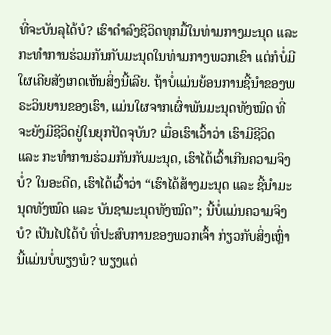ທີ່ຈະບັນລຸໄດ້ບໍ? ເຮົາດໍາລົງຊີວິດທຸກມື້ໃນທ່າມກາງມະນຸດ ແລະ ກະທໍາການຮ່ວມກັນກັບມະນຸດໃນທ່າມກາງພວກເຂົາ ແຕ່ກໍບໍ່ມີໃຜເຄີຍສັງເກດເຫັນສິ່ງນີ້ເລີຍ. ຖ້າບໍ່ແມ່ນຍ້ອນການຊີ້ນໍາຂອງພຣະວິນຍານຂອງເຮົາ, ແມ່ນໃຜຈາກເຜົ່າພັນມະນຸດທັງໝົດ ທີ່ຈະຍັງມີຊີວິດຢູ່ໃນຍຸກປັດຈຸບັນ? ເມື່ອເຮົາເວົ້າວ່າ ເຮົາມີຊີວິດ ແລະ ກະທໍາການຮ່ວມກັນກັບມະນຸດ, ເຮົາໄດ້ເວົ້າເກີນຄວາມຈິງບໍ່? ໃນອະດີດ, ເຮົາໄດ້ເວົ້າວ່າ “ເຮົາໄດ້ສ້າງມະນຸດ ແລະ ຊີ້ນໍາມະນຸດທັງໝົດ ແລະ ບັນຊາມະນຸດທັງໝົດ”; ນີ້ບໍ່ແມ່ນຄວາມຈິງບໍ? ເປັນໄປໄດ້ບໍ ທີ່ປະສົບການຂອງພວກເຈົ້າ ກ່ຽວກັບສິ່ງເຫຼົ່ານີ້ແມ່ນບໍ່ພຽງພໍ? ພຽງແຕ່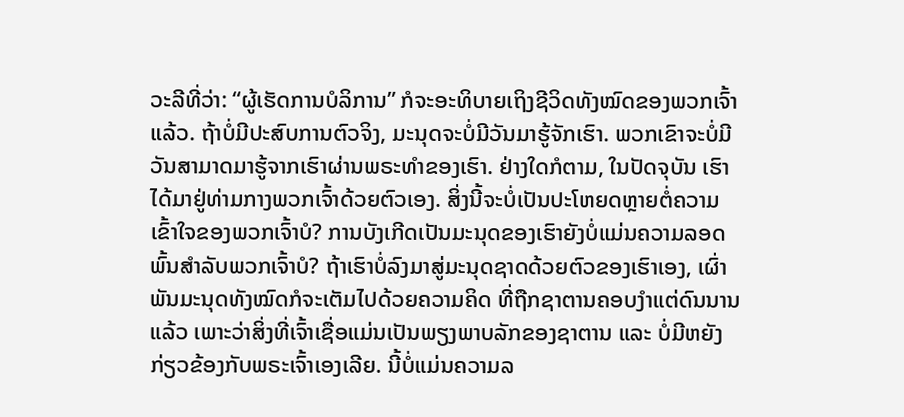ວະລີທີ່ວ່າ: “ຜູ້ເຮັດການບໍລິການ” ກໍຈະອະທິບາຍເຖິງຊີວິດທັງໝົດຂອງພວກເຈົ້າແລ້ວ. ຖ້າບໍ່ມີປະສົບການຕົວຈິງ, ມະນຸດຈະບໍ່ມີວັນມາຮູ້ຈັກເຮົາ. ພວກເຂົາຈະບໍ່ມີວັນສາມາດມາຮູ້ຈາກເຮົາຜ່ານພຣະທໍາຂອງເຮົາ. ຢ່າງໃດກໍຕາມ, ໃນປັດຈຸບັນ ເຮົາໄດ້ມາຢູ່ທ່າມກາງພວກເຈົ້າດ້ວຍຕົວເອງ. ສິ່ງນີ້ຈະບໍ່ເປັນປະໂຫຍດຫຼາຍຕໍ່ຄວາມເຂົ້າໃຈຂອງພວກເຈົ້າບໍ? ການບັງເກີດເປັນມະນຸດຂອງເຮົາຍັງບໍ່ແມ່ນຄວາມລອດພົ້ນສໍາລັບພວກເຈົ້າບໍ? ຖ້າເຮົາບໍ່ລົງມາສູ່ມະນຸດຊາດດ້ວຍຕົວຂອງເຮົາເອງ, ເຜົ່າພັນມະນຸດທັງໝົດກໍຈະເຕັມໄປດ້ວຍຄວາມຄິດ ທີ່ຖືກຊາຕານຄອບງຳແຕ່ດົນນານແລ້ວ ເພາະວ່າສິ່ງທີ່ເຈົ້າເຊື່ອແມ່ນເປັນພຽງພາບລັກຂອງຊາຕານ ແລະ ບໍ່ມີຫຍັງກ່ຽວຂ້ອງກັບພຣະເຈົ້າເອງເລີຍ. ນີ້ບໍ່ແມ່ນຄວາມລ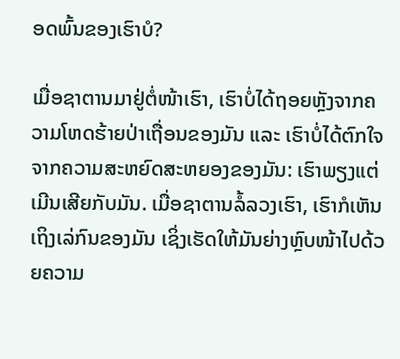ອດພົ້ນຂອງເຮົາບໍ?

ເມື່ອຊາຕານມາຢູ່ຕໍ່ໜ້າເຮົາ, ເຮົາບໍ່ໄດ້ຖອຍຫຼັງຈາກຄວາມໂຫດຮ້າຍປ່າເຖື່ອນຂອງມັນ ແລະ ເຮົາບໍ່ໄດ້ຕົກໃຈຈາກຄວາມສະຫຍົດສະຫຍອງຂອງມັນ: ເຮົາພຽງແຕ່ເມີນເສີຍກັບມັນ. ເມື່ອຊາຕານລໍ້ລວງເຮົາ, ເຮົາກໍເຫັນເຖິງເລ່ກົນຂອງມັນ ເຊິ່ງເຮັດໃຫ້ມັນຍ່າງຫຼົບໜ້າໄປດ້ວຍຄວາມ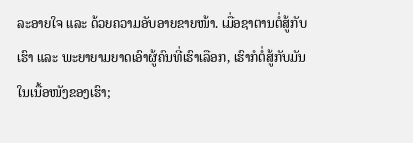ລະອາຍໃຈ ແລະ ດ້ວຍຄວາມອັບອາຍຂາຍໜ້າ. ເມື່ອຊາຕານຕໍ່ສູ້ກັບເຮົາ ແລະ ພະຍາຍາມຍາດເອົາຜູ້ຄົນທີ່ເຮົາເລືອກ, ເຮົາກໍຕໍ່ສູ້ກັບມັນໃນເນື້ອໜັງຂອງເຮົາ;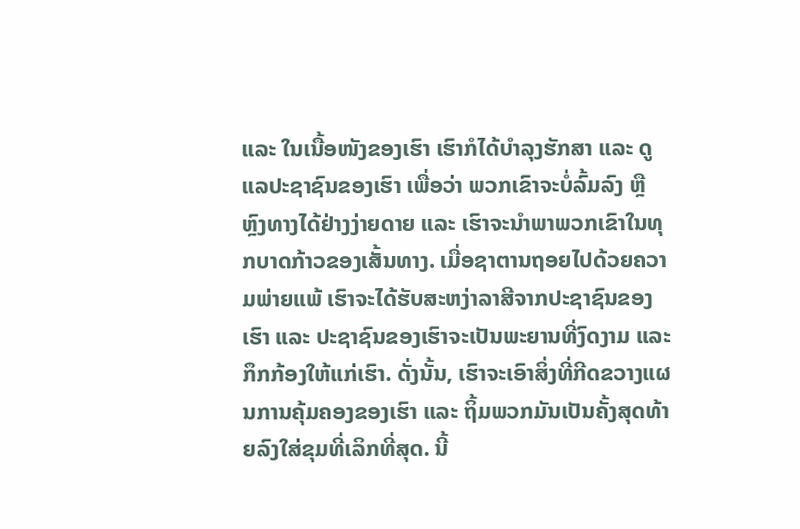ແລະ ໃນເນື້ອໜັງຂອງເຮົາ ເຮົາກໍໄດ້ບໍາລຸງຮັກສາ ແລະ ດູແລປະຊາຊົນຂອງເຮົາ ເພື່ອວ່າ ພວກເຂົາຈະບໍ່ລົ້ມລົງ ຫຼື ຫຼົງທາງໄດ້ຢ່າງງ່າຍດາຍ ແລະ ເຮົາຈະນໍາພາພວກເຂົາໃນທຸກບາດກ້າວຂອງເສັ້ນທາງ. ເມື່ອຊາຕານຖອຍໄປດ້ວຍຄວາມພ່າຍແພ້ ເຮົາຈະໄດ້ຮັບສະຫງ່າລາສີຈາກປະຊາຊົນຂອງເຮົາ ແລະ ປະຊາຊົນຂອງເຮົາຈະເປັນພະຍານທີ່ງົດງາມ ແລະ ກຶກກ້ອງໃຫ້ແກ່ເຮົາ. ດັ່ງນັ້ນ, ເຮົາຈະເອົາສິ່ງທີ່ກີດຂວາງແຜນການຄຸ້ມຄອງຂອງເຮົາ ແລະ ຖິ້ມພວກມັນເປັນຄັ້ງສຸດທ້າຍລົງໃສ່ຂຸມທີ່ເລິກທີ່ສຸດ. ນີ້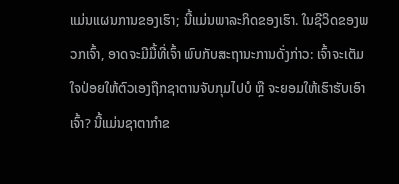ແມ່ນແຜນການຂອງເຮົາ; ນີ້ແມ່ນພາລະກິດຂອງເຮົາ. ໃນຊີວິດຂອງພວກເຈົ້າ, ອາດຈະມີມື້ທີ່ເຈົ້າ ພົບກັບສະຖານະການດັ່ງກ່າວ: ເຈົ້າຈະເຕັມໃຈປ່ອຍໃຫ້ຕົວເອງຖືກຊາຕານຈັບກຸມໄປບໍ ຫຼື ຈະຍອມໃຫ້ເຮົາຮັບເອົາເຈົ້າ? ນີ້ແມ່ນຊາຕາກໍາຂ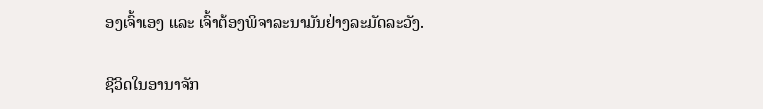ອງເຈົ້າເອງ ແລະ ເຈົ້າຕ້ອງພິຈາລະນາມັນຢ່າງລະມັດລະວັງ.

ຊີວິດໃນອານາຈັກ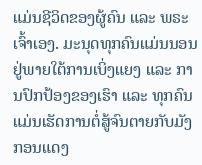ແມ່ນຊີວິດຂອງຜູ້ຄົນ ແລະ ພຣະເຈົ້າເອງ. ມະນຸດທຸກຄົນແມ່ນນອນຢູ່ພາຍໃຕ້ການເບິ່ງແຍງ ແລະ ການປົກປ້ອງຂອງເຮົາ ແລະ ທຸກຄົນແມ່ນເຮັດການຕໍ່ສູ້ຈົນຕາຍກັບມັງກອນແດງ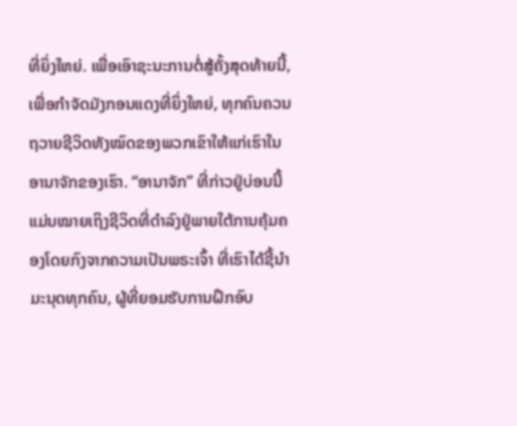ທີ່ຍິ່ງໃຫຍ່. ເພື່ອເອົາຊະນະການຕໍ່ສູ້ຄັ້ງສຸດທ້າຍນີ້, ເພື່ອກໍາຈັດມັງກອນແດງທີ່ຍິ່ງໃຫຍ່, ທຸກຄົນຄວນຖວາຍຊີວິດທັງໝົດຂອງພວກເຂົາໃຫ້ແກ່ເຮົາໃນອານາຈັກຂອງເຮົາ. “ອານາຈັກ” ທີ່ກ່າວຢູ່ບ່ອນນີ້ແມ່ນໝາຍເຖິງຊີວິດທີ່ດໍາລົງຢູ່ພາຍໃຕ້ການຄຸ້ມຄອງໂດຍກົງຈາກຄວາມເປັນພຣະເຈົ້າ ທີ່ເຮົາໄດ້ຊີ້ນໍາມະນຸດທຸກຄົນ, ຜູ້ທີ່ຍອມຮັບການຝຶກອົບ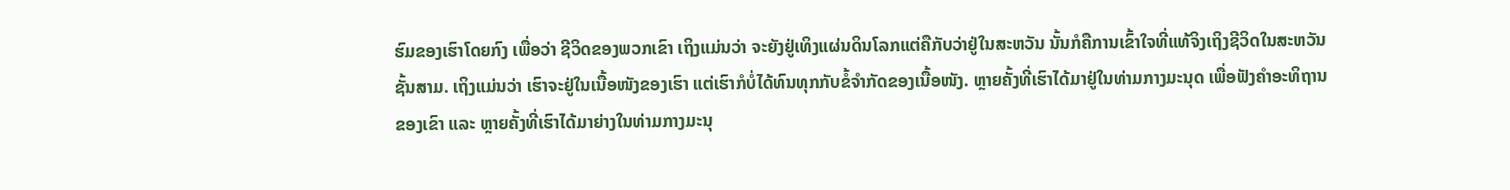ຮົມຂອງເຮົາໂດຍກົງ ເພື່ອວ່າ ຊີວິດຂອງພວກເຂົາ ເຖິງແມ່ນວ່າ ຈະຍັງຢູ່ເທິງແຜ່ນດິນໂລກແຕ່ຄືກັບວ່າຢູ່ໃນສະຫວັນ ນັ້ນກໍຄືການເຂົ້າໃຈທີ່ແທ້ຈິງເຖິງຊີວິດໃນສະຫວັນຊັ້ນສາມ. ເຖິງແມ່ນວ່າ ເຮົາຈະຢູ່ໃນເນື້ອໜັງຂອງເຮົາ ແຕ່ເຮົາກໍບໍ່ໄດ້ທົນທຸກກັບຂໍ້ຈໍາກັດຂອງເນື້ອໜັງ. ຫຼາຍຄັ້ງທີ່ເຮົາໄດ້ມາຢູ່ໃນທ່າມກາງມະນຸດ ເພື່ອຟັງຄໍາອະທິຖານຂອງເຂົາ ແລະ ຫຼາຍຄັ້ງທີ່ເຮົາໄດ້ມາຍ່າງໃນທ່າມກາງມະນຸ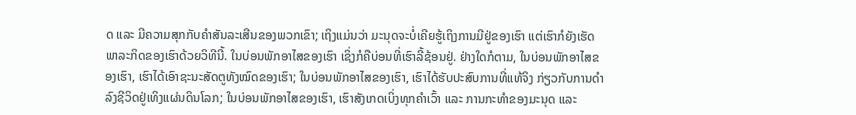ດ ແລະ ມີຄວາມສຸກກັບຄໍາສັນລະເສີນຂອງພວກເຂົາ; ເຖິງແມ່ນວ່າ ມະນຸດຈະບໍ່ເຄີຍຮູ້ເຖິງການມີຢູ່ຂອງເຮົາ ແຕ່ເຮົາກໍຍັງເຮັດພາລະກິດຂອງເຮົາດ້ວຍວິທີນີ້. ໃນບ່ອນພັກອາໄສຂອງເຮົາ ເຊິ່ງກໍຄືບ່ອນທີ່ເຮົາລີ້ຊ້ອນຢູ່. ຢ່າງໃດກໍຕາມ, ໃນບ່ອນພັກອາໄສຂອງເຮົາ, ເຮົາໄດ້ເອົາຊະນະສັດຕູທັງໝົດຂອງເຮົາ; ໃນບ່ອນພັກອາໄສຂອງເຮົາ, ເຮົາໄດ້ຮັບປະສົບການທີ່ແທ້ຈິງ ກ່ຽວກັບການດໍາລົງຊີວິດຢູ່ເທິງແຜ່ນດິນໂລກ; ໃນບ່ອນພັກອາໄສຂອງເຮົາ, ເຮົາສັງເກດເບິ່ງທຸກຄໍາເວົ້າ ແລະ ການກະທໍາຂອງມະນຸດ ແລະ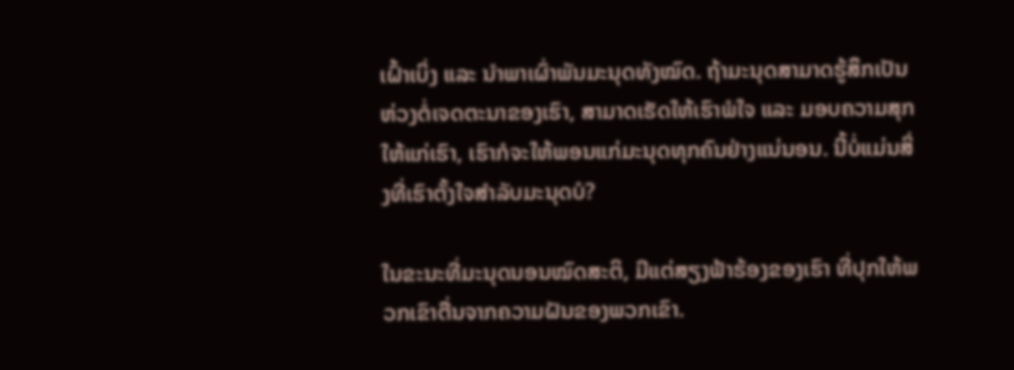ເຝົ້າເບິ່ງ ແລະ ນໍາພາເຜົ່າພັນມະນຸດທັງໝົດ. ຖ້າມະນຸດສາມາດຮູ້ສຶກເປັນຫ່ວງຕໍ່ເຈດຕະນາຂອງເຮົາ, ສາມາດເຮັດໃຫ້ເຮົາພໍໃຈ ແລະ ມອບຄວາມສຸກໃຫ້ແກ່ເຮົາ, ເຮົາກໍຈະໃຫ້ພອນແກ່ມະນຸດທຸກຄົນຢ່າງແນ່ນອນ. ນີ້ບໍ່ແມ່ນສິ່ງທີ່ເຮົາຕັ້ງໃຈສໍາລັບມະນຸດບໍ?

ໃນຂະນະທີ່ມະນຸດນອນໝົດສະຕິ, ມີແຕ່ສຽງຟ້າຮ້ອງຂອງເຮົາ ທີ່ປຸກໃຫ້ພວກເຂົາຕື່ນຈາກຄວາມຝັນຂອງພວກເຂົາ.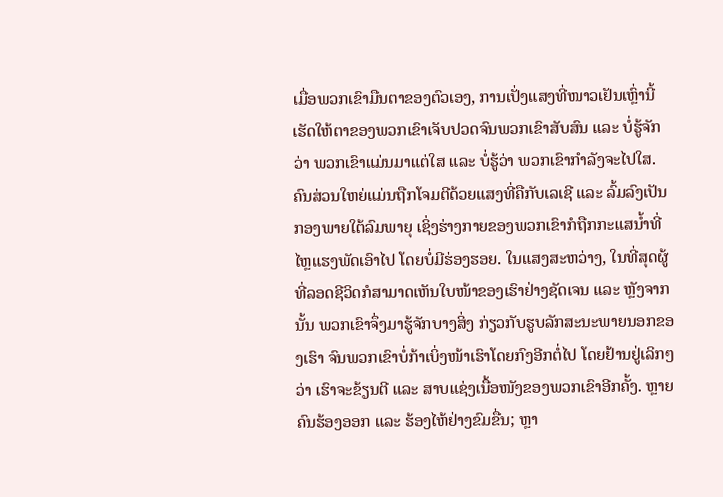ເມື່ອພວກເຂົາມືນຕາຂອງຕົວເອງ, ການເປັ່ງແສງທີ່ໜາວເຢັນເຫຼົ່ານີ້ເຮັດໃຫ້ຕາຂອງພວກເຂົາເຈັບປວດຈົນພວກເຂົາສັບສົນ ແລະ ບໍ່ຮູ້ຈັກວ່າ ພວກເຂົາແມ່ນມາແຕ່ໃສ ແລະ ບໍ່ຮູ້ວ່າ ພວກເຂົາກໍາລັງຈະໄປໃສ. ຄົນສ່ວນໃຫຍ່ແມ່ນຖືກໂຈມຕີດ້ວຍແສງທີ່ຄືກັບເລເຊີ ແລະ ລົ້ມລົງເປັນກອງພາຍໃຕ້ລົມພາຍຸ ເຊິ່ງຮ່າງກາຍຂອງພວກເຂົາກໍຖືກກະແສນໍ້າທີ່ໄຫຼແຮງພັດເອົາໄປ ໂດຍບໍ່ມີຮ່ອງຮອຍ. ໃນແສງສະຫວ່າງ, ໃນທີ່ສຸດຜູ້ທີ່ລອດຊີວິດກໍສາມາດເຫັນໃບໜ້າຂອງເຮົາຢ່າງຊັດເຈນ ແລະ ຫຼັງຈາກນັ້ນ ພວກເຂົາຈຶ່ງມາຮູ້ຈັກບາງສິ່ງ ກ່ຽວກັບຮູບລັກສະນະພາຍນອກຂອງເຮົາ ຈົນພວກເຂົາບໍ່ກ້າເບິ່ງໜ້າເຮົາໂດຍກົງອີກຕໍ່ໄປ ໂດຍຢ້ານຢູ່ເລິກໆວ່າ ເຮົາຈະຂ້ຽນຕີ ແລະ ສາບແຊ່ງເນື້ອໜັງຂອງພວກເຂົາອີກຄັ້ງ. ຫຼາຍຄົນຮ້ອງອອກ ແລະ ຮ້ອງໄຫ້ຢ່າງຂົມຂື່ນ; ຫຼາ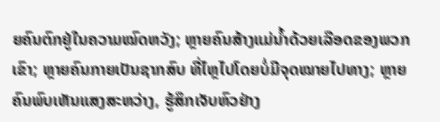ຍຄົນຕົກຢູ່ໃນຄວາມໝົດຫວັງ; ຫຼາຍຄົນສ້າງແມ່ນໍ້າດ້ວຍເລືອດຂອງພວກເຂົາ; ຫຼາຍຄົນກາຍເປັນຊາກສົບ ທີ່ໄຫຼໄປໂດຍບໍ່ມີຈຸດໝາຍໄປທາງ; ຫຼາຍຄົນພົບເຫັນແສງສະຫວ່າງ, ຮູ້ສຶກເຈັບຫົວຢ່າງ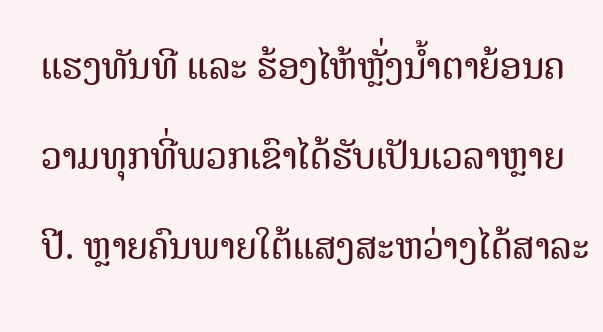ແຮງທັນທີ ແລະ ຮ້ອງໄຫ້ຫຼັ່ງນໍ້າຕາຍ້ອນຄວາມທຸກທີ່ພວກເຂົາໄດ້ຮັບເປັນເວລາຫຼາຍປີ. ຫຼາຍຄົນພາຍໃຕ້ແສງສະຫວ່າງໄດ້ສາລະ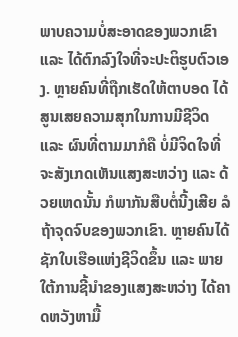ພາບຄວາມບໍ່ສະອາດຂອງພວກເຂົາ ແລະ ໄດ້ຕົກລົງໃຈທີ່ຈະປະຕິຮູບຕົວເອງ. ຫຼາຍຄົນທີ່ຖືກເຮັດໃຫ້ຕາບອດ ໄດ້ສູນເສຍຄວາມສຸກໃນການມີຊີວິດ ແລະ ຜົນທີ່ຕາມມາກໍຄື ບໍ່ມີຈິດໃຈທີ່ຈະສັງເກດເຫັນແສງສະຫວ່າງ ແລະ ດ້ວຍເຫດນັ້ນ ກໍພາກັນສືບຕໍ່ນີ້ງເສີຍ ລໍຖ້າຈຸດຈົບຂອງພວກເຂົາ. ຫຼາຍຄົນໄດ້ຊັກໃບເຮືອແຫ່ງຊີວິດຂຶ້ນ ແລະ ພາຍໃຕ້ການຊີ້ນໍາຂອງແສງສະຫວ່າງ ໄດ້ຄາດຫວັງຫາມື້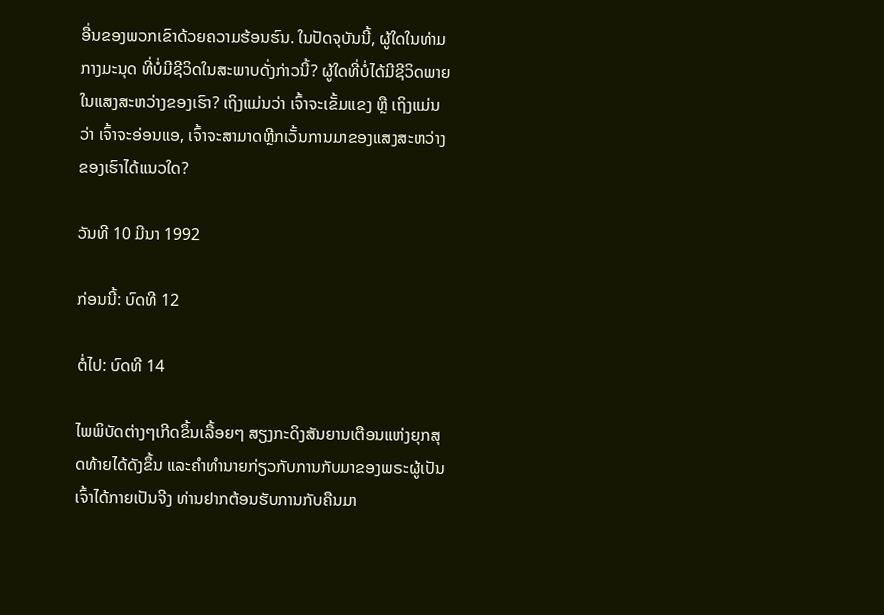ອື່ນຂອງພວກເຂົາດ້ວຍຄວາມຮ້ອນຮົນ. ໃນປັດຈຸບັນນີ້, ຜູ້ໃດໃນທ່າມກາງມະນຸດ ທີ່ບໍ່ມີຊີວິດໃນສະພາບດັ່ງກ່າວນີ້? ຜູ້ໃດທີ່ບໍ່ໄດ້ມີຊີວິດພາຍໃນແສງສະຫວ່າງຂອງເຮົາ? ເຖິງແມ່ນວ່າ ເຈົ້າຈະເຂັ້ມແຂງ ຫຼື ເຖິງແມ່ນວ່າ ເຈົ້າຈະອ່ອນແອ, ເຈົ້າຈະສາມາດຫຼີກເວັ້ນການມາຂອງແສງສະຫວ່າງຂອງເຮົາໄດ້ແນວໃດ?

ວັນທີ 10 ມີນາ 1992

ກ່ອນນີ້: ບົດທີ 12

ຕໍ່ໄປ: ບົດທີ 14

ໄພພິບັດຕ່າງໆເກີດຂຶ້ນເລື້ອຍໆ ສຽງກະດິງສັນຍານເຕືອນແຫ່ງຍຸກສຸດທ້າຍໄດ້ດັງຂຶ້ນ ແລະຄໍາທໍານາຍກ່ຽວກັບການກັບມາຂອງພຣະຜູ້ເປັນເຈົ້າໄດ້ກາຍເປັນຈີງ ທ່ານຢາກຕ້ອນຮັບການກັບຄືນມາ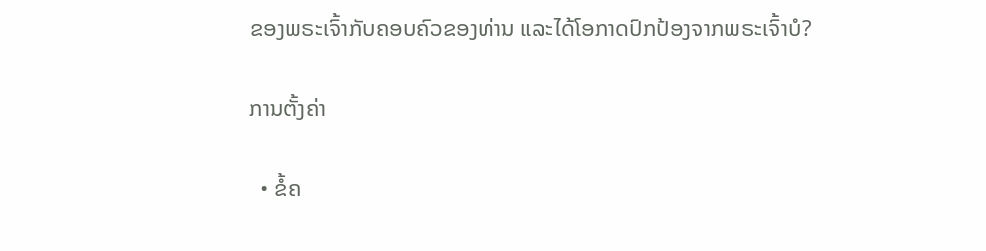ຂອງພຣະເຈົ້າກັບຄອບຄົວຂອງທ່ານ ແລະໄດ້ໂອກາດປົກປ້ອງຈາກພຣະເຈົ້າບໍ?

ການຕັ້ງຄ່າ

  • ຂໍ້ຄ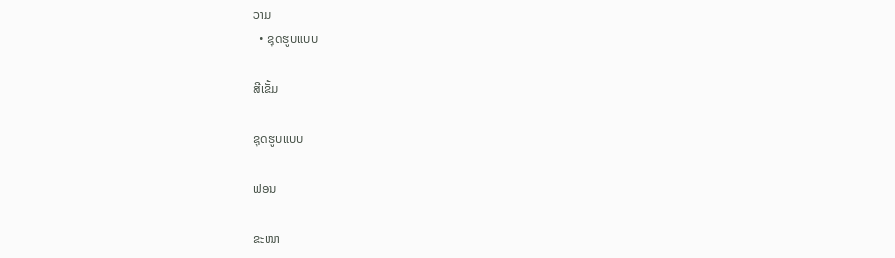ວາມ
  • ຊຸດຮູບແບບ

ສີເຂັ້ມ

ຊຸດຮູບແບບ

ຟອນ

ຂະໜາ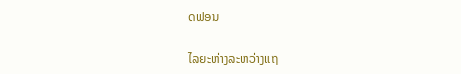ດຟອນ

ໄລຍະຫ່າງລະຫວ່າງແຖ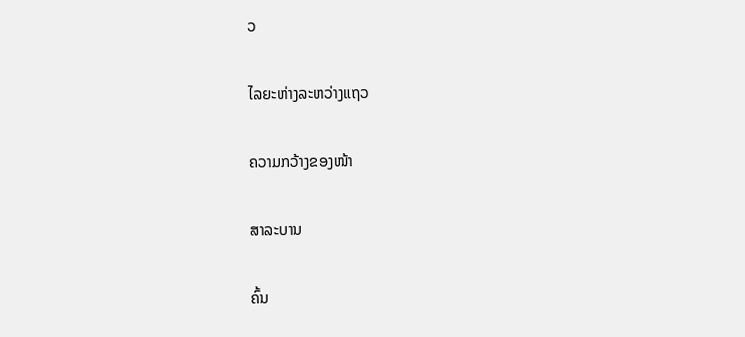ວ

ໄລຍະຫ່າງລະຫວ່າງແຖວ

ຄວາມກວ້າງຂອງໜ້າ

ສາລະບານ

ຄົ້ນ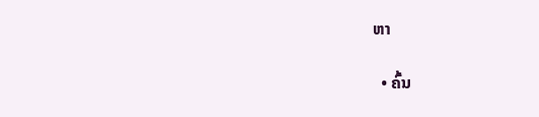ຫາ

  • ຄົ້ນ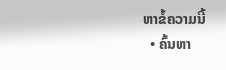ຫາຂໍ້ຄວາມນີ້
  • ຄົ້ນຫາ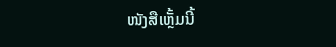ໜັງສືເຫຼັ້ມນີ້